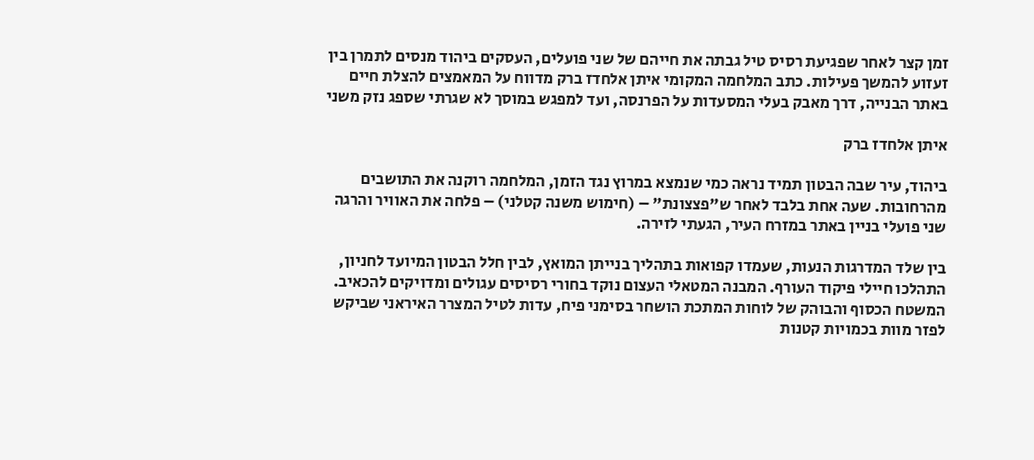זמן קצר לאחר שפגיעת רסיס טיל גבתה את חייהם של שני פועלים, העסקים ביהוד מנסים לתמרן בין זעזוע להמשך פעילות. כתב המלחמה המקומי איתן אלחדז ברק מדווח על המאמצים להצלת חיים באתר הבנייה, דרך מאבק בעלי המסעדות על הפרנסה, ועד למפגש במוסך לא שגרתי שספג נזק משני

איתן אלחדז ברק

ביהוד, עיר שבה הבטון תמיד נראה כמי שנמצא במרוץ נגד הזמן, המלחמה רוקנה את התושבים מהרחובות. שעה אחת בלבד לאחר ש"פצצונת" – (חימוש משנה קטלני) – פלחה את האוויר והרגה שני פועלי בניין באתר במזרח העיר, הגעתי לזירה.

בין שלד המדרגות הנעות, שעמדו קפואות בתהליך בנייתן המואץ, לבין חלל הבטון המיועד לחניון, התהלכו חיילי פיקוד העורף. המבנה המטאלי העצום נוקד בחורי רסיסים עגולים ומדויקים להכאיב. המשטח הכסוף והבוהק של לוחות המתכת הושחר בסימני פיח, עדות לטיל המצרר האיראני שביקש לפזר מוות בכמויות קטנות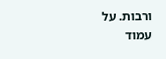ורבות. על עמוד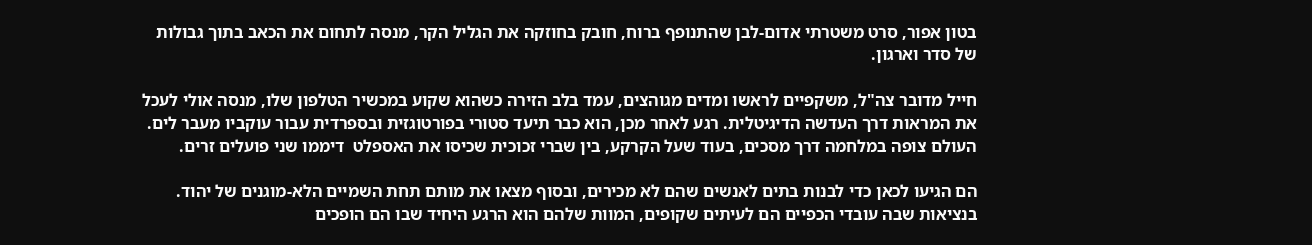בטון אפור, סרט משטרתי אדום-לבן שהתנופף ברוח, חובק בחוזקה את הגליל הקר, מנסה לתחום את הכאב בתוך גבולות של סדר וארגון.

חייל מדובר צה"ל, משקפיים לראשו ומדים מגוהצים, עמד בלב הזירה כשהוא שקוע במכשיר הטלפון שלו, מנסה אולי לעכל את המראות דרך העדשה הדיגיטלית. רגע לאחר מכן, הוא כבר תיעד סטורי בפורטוגזית ובספרדית עבור עוקביו מעבר לים. העולם צופה במלחמה דרך מסכים, בעוד שעל הקרקע, בין שברי זכוכית שכיסו את האספלט  דיממו שני פועלים זרים.

הם הגיעו לכאן כדי לבנות בתים לאנשים שהם לא מכירים, ובסוף מצאו את מותם תחת השמיים הלא-מוגנים של יהוד. בנציאות שבה עובדי הכפיים הם לעיתים שקופים, המוות שלהם הוא הרגע היחיד שבו הם הופכים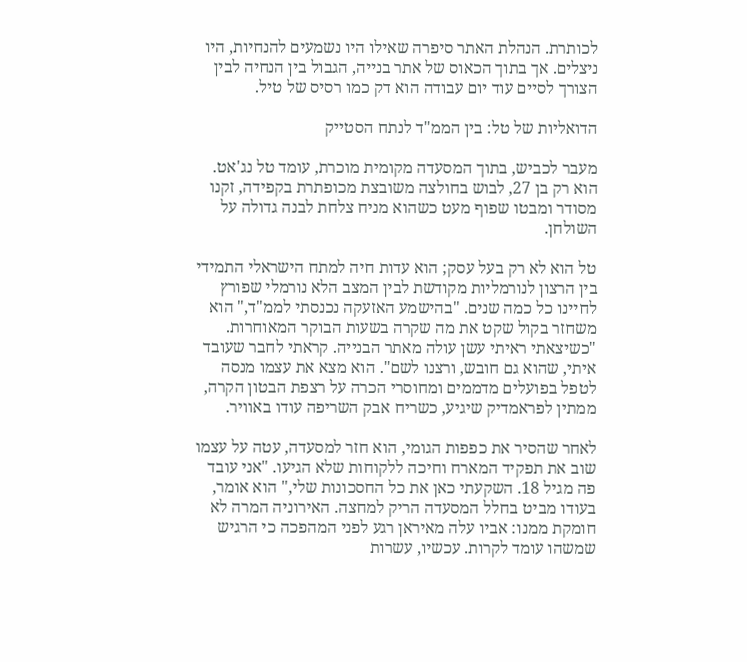לכותרת. הנהלת האתר סיפרה שאילו היו נשמעים להנחיות, היו ניצלים. אך בתוך הכאוס של אתר בנייה, הגבול בין הנחיה לבין הצורך לסיים עוד יום עבודה הוא דק כמו רסיס של טיל.

הדואליות של טל: בין הממ"ד לנתח הסטייק

מעבר לכביש, בתוך המסעדה מקומית מוכרת, עומד טל נג'אט. הוא רק בן 27, לבוש בחולצה משובצת מכופתרת בקפידה, זקנו מסודר ומבטו שפוף מעט כשהוא מניח צלחת לבנה גדולה על השולחן.

טל הוא לא רק בעל עסק; הוא עדות חיה למתח הישראלי התמידי בין הרצון לנורמליות מקודשת לבין המצב הלא נורמלי שפורץ לחיינו כל כמה שנים. "בהישמע האזעקה נכנסתי לממ"ד," הוא משחזר בקול שקט את מה שקרה בשעות הבוקר המאוחרות. "כשיצאתי ראיתי עשן עולה מאתר הבנייה. קראתי לחבר שעובד איתי, שהוא גם חובש, ורצנו לשם". הוא מצא את עצמו מנסה לטפל בפועלים מדממים ומחוסרי הכרה על רצפת הבטון הקרה, ממתין לפראמדיק שיגיע, כשריח אבק השריפה עודו באוויר.

לאחר שהסיר את כפפות הגומי, הוא חזר למסעדה, עטה על עצמו שוב את תפקיד המארח וחיכה ללקוחות שלא הגיעו. "אני עובד פה מגיל 18. השקעתי כאן את כל החסכונות שלי," הוא אומר, בעודו מביט בחלל המסעדה הריק למחצה. האירוניה המרה לא חומקת ממנו: אביו עלה מאיראן רגע לפני המהפכה כי הרגיש שמשהו עומד לקרות. עכשיו, עשרות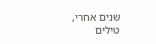שנים אחרי, טילים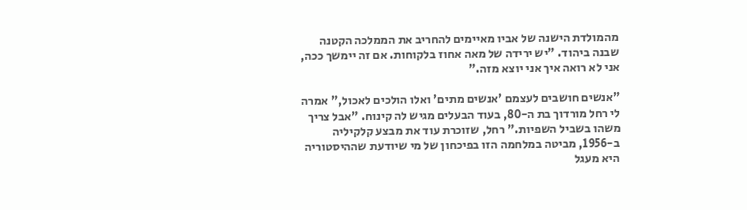מהמולדת הישנה של אביו מאיימים להחריב את הממלכה הקטנה שבנה ביהוד. "יש ירידה של מאה אחוז בלקוחות. אם זה יימשך ככה, אני לא רואה איך אני יוצא מזה."

"אנשים חושבים לעצמם 'אנשים מתים' ואלו הולכים לאכול," אמרה לי רחל מורדוך בת ה-80, בעוד הבעלים מגיש לה קינוח. "אבל צריך משהו בשביל השפיות." רחל, שזוכרת עוד את מבצע קלקיליה ב-1956, מביטה במלחמה הזו בפיכחון של מי שיודעת שההיסטוריה היא מעגל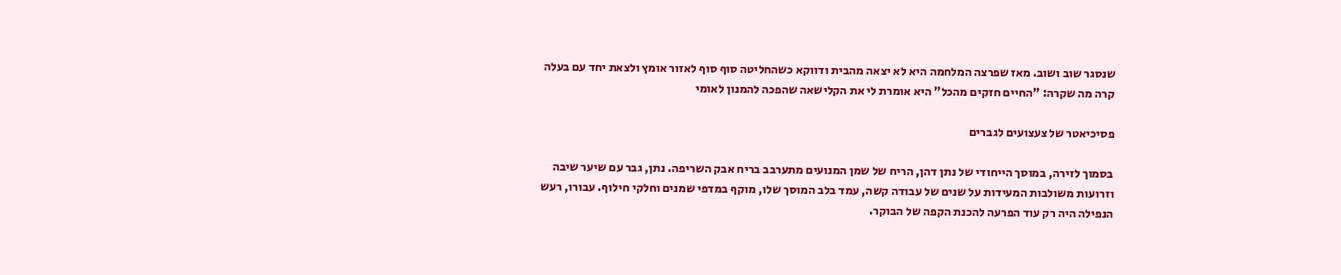שנסגר שוב ושוב. מאז שפרצה המלחמה היא לא יצאה מהבית ודווקא כשהחליטה סוף סוף לאזור אומץ ולצאת יחד עם בעלה קרה מה שקרה: "החיים חזקים מהכל" היא אומרת לי את הקלישאה שהפכה להמנון לאומי

פסיכיאטר של צעצועים לגברים

בסמוך לזירה, במוסך הייחודי של נתן דהן, הריח של שמן המנועים מתערבב בריח אבק השריפה. נתן, גבר עם שיער שיבה וזרועות משולבות המעידות על שנים של עבודה קשה, עמד בלב המוסך שלו, מוקף במדפי שמנים וחלקי חילוף. עבורו, רעש הנפילה היה רק עוד הפרעה להכנת הקפה של הבוקר.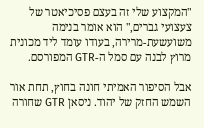"המקצוע שלי זה בעצם פסיכיאטר של צעצועי גברים," הוא אומר בנימה משועשעת-מרירה, בעודו עומד ליד מכונית מרוץ לבנה עם סמל ה-GTR המפורסם.

אבל הסיפור האמיתי חונה בחוץ, תחת אור השמש החזק של יהוד. ניסאן GTR שחורה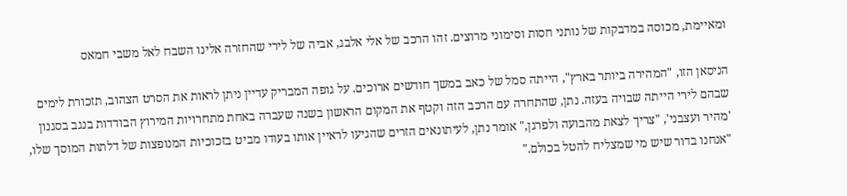ומאיימת, מכוסה במדבקות של נותני חסות וסימוני מרוצים. זהו הרכב של אלי אלבג, אביה של לירי שהחזרה אלינו השבח לאל משבי חמאס

הניסאן הזו, "המהירה ביותר בארץ", הייתה סמל של כאב במשך חודשים ארוכים. על גופה המבריק עדיין ניתן לראות את הסרט הצהוב, תזכורת לימים שבהם לירי הייתה שבויה בעזה. נתן, שהתחרה עם הרכב הזה וקטף את המקום הראשון בשנה שעברה באחת מתחרויות המירוץ הבודדות בנגב בסגנון 'מהיר ועצבני', "צריך לצאת מהבועה ולפרגן," אומר נתן, לעיתונאים הזרים שהגיעו לראיין אותו בעודו מביט בזכוכיות המנופצות של דלתות המוסך שלו, "אנחנו בדור שיש מי שמצליח להטל בכולם."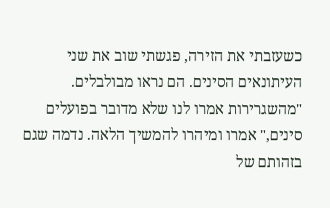כשעזבתי את הזירה, פגשתי שוב את שני העיתונאים הסינים. הם נראו מבולבלים. "מהשגרירות אמרו לנו שלא מדובר בפועלים סינים," אמרו ומיהרו להמשיך הלאה. נדמה שגם בזהותם של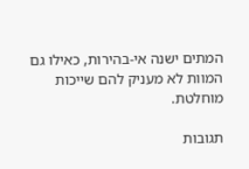המתים ישנה אי-בהירות, כאילו גם המוות לא מעניק להם שייכות מוחלטת.

תגובות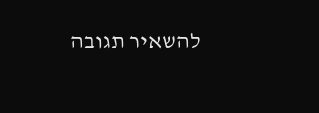להשאיר תגובה